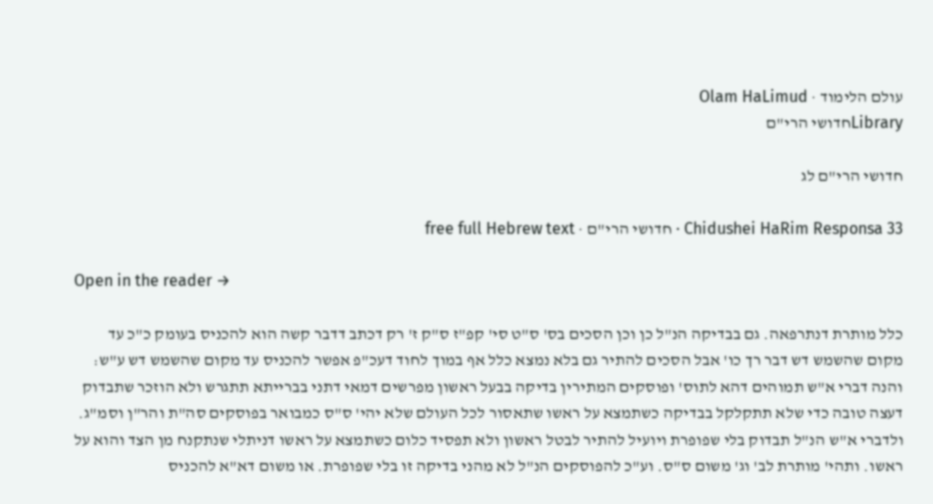עולם הלימוד · Olam HaLimud
Libraryחדושי הרי"ם

חדושי הרי"ם לג

Chidushei HaRim Responsa 33 · חדושי הרי"ם · free full Hebrew text

Open in the reader →

כלל מותרת דנתרפאה. גם בבדיקה הנ"ל כן וכן הסכים בס' ס"ט סי' קפ"ז ס"ק ז' רק דכתב דדבר קשה הוא להכניס בעומק כ"כ עד מקום שהשמש דש דבר רך כו' אבל הסכים להתיר גם בלא נמצא כלל אף במוך לחוד דעכ"פ אפשר להכניס עד מקום שהשמש דש ע"ש: והנה דברי א"ש תמוהים דהא לתוס' ופוסקים המתירין בדיקה בבעל ראשון מפרשים דמאי דתני בברייתא תתגרש ולא הוזכר שתבדוק דעצה טובה כדי שלא תתקלקל בבדיקה כשתמצא על ראשו שתאסור לכל העולם שלא יהי' ס"ס כמבואר בפוסקים סה"ת והר"ן וסמ"ג. ולדברי א"ש הנ"ל תבדוק בלי שפופרת ויועיל להתיר לבטל ראשון ולא תפסיד כלום כשתמצא על ראשו דניתלי שנתקנח מן הצד והוא על ראשו. ותהי' מותרת לב' וג' משום ס"ס. וע"כ להפוסקים הנ"ל לא מהני בדיקה זו בלי שפופרת. או משום דא"א להכניס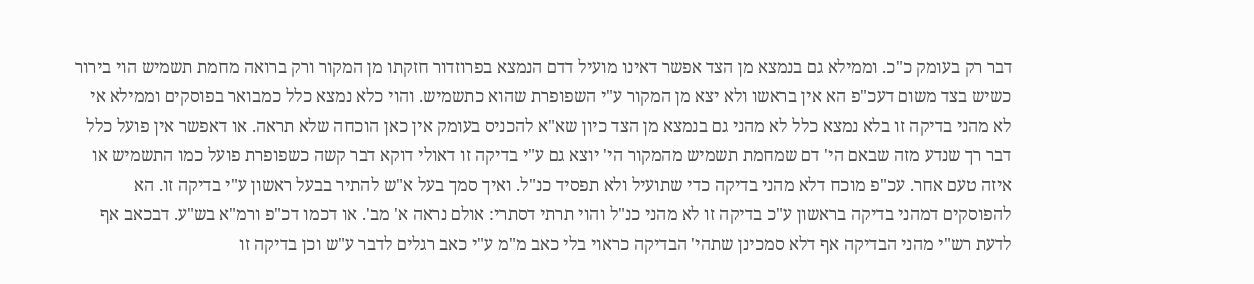דבר רק בעומק כ"כ. וממילא גם בנמצא מן הצד אפשר דאינו מועיל דדם הנמצא בפרוזדור חזקתו מן המקור ורק ברואה מחמת תשמיש הוי בירור כשיש בצד משום דעכ"פ הא אין בראשו ולא יצא מן המקור ע"י השפופרת שהוא כתשמיש. והוי כלא נמצא כלל כמבואר בפוסקים וממילא אי לא מהני בדיקה זו בלא נמצא כלל לא מהני גם בנמצא מן הצד כיון שא"א להכניס בעומק אין כאן הוכחה שלא תראה. או דאפשר אין פועל כלל דבר רך שנדע מזה שבאם הי' דם שמחמת תשמיש מהמקור הי' יוצא גם ע"י בדיקה זו דאולי דוקא דבר קשה כשפופרת פועל כמו התשמיש או איזה טעם אחר. עכ"פ מוכח דלא מהני בדיקה כדי שתועיל ולא תפסיד כנ"ל. ואיך סמך בעל א"ש להתיר בבעל ראשון ע"י בדיקה זו. הא להפוסקים דמהני בדיקה בראשון ע"כ בדיקה זו לא מהני כנ"ל והוי תרתי דסתרי: אולם נראה א' מב'. או דכמו דכ"פ ורמ"א בש"ע. דבכאב אף לדעת רש"י מהני הבדיקה אף דלא סמכינן שתהי' הבדיקה כראוי בלי כאב מ"מ ע"י כאב רגלים לדבר ע"ש וכן בדיקה זו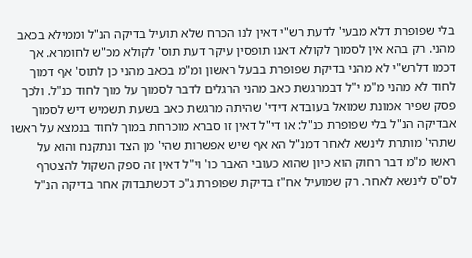בלי שפופרת דלא מבעי' לדעת רש"י דאין לנו הכרח שלא תועיל בדיקה הנ"ל וממילא בכאב מהני. רק בהא אין לסמוך לקולא דאנו תופסין עיקר דעת תוס' לקולא מכ"ש לחומרא. אך דכמו דלרש"י לא מהני בדיקת שפופרת בבעל ראשון ומ"מ בכאב מהני כן לתוס' אף דמוך לחוד לא מהני מ"מ י"ל דבמרגשת כאב מהני הרגלים לדבר לסמוך על מוך לחוד כנ"ל. ולכך פסק שפיר אמונת שמואל בעובדא דידי' שהיתה מרגשת כאב בשעת תשמיש דיש לסמוך אבדיקה הנ"ל בלי שפופרת כנ"ל: או די"ל דאין זו סברא מוכרחת במוך לחוד בנמצא על ראשו שתהי' מותרת לינשא לאחר דמנ"ל הא אף שיש אפשרות שהי' מן הצד ונתקנח והוא על ראשו מ"מ דבר רחוק הוא כיון שהוא כעובי האבר כו' וי"ל דאין זה ספק השקול להצטרף לס"ס לינשא לאחר. רק שמועיל אח"ז בדיקת שפופרת ג"כ דכשתבדוק אחר בדיקה הנ"ל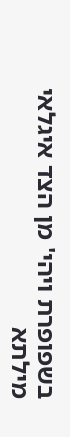בשפופרת ויהי' מן הצד איגלאי מילתא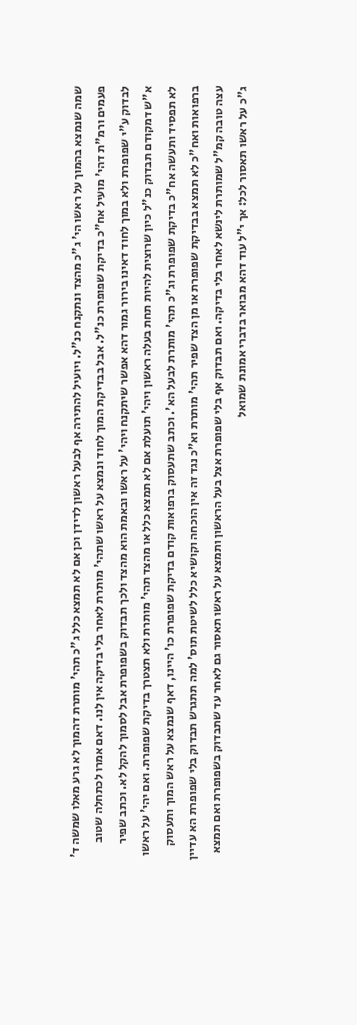שמה שנמצא בהמוך על ראשו הי' ג"כ מהצד ונתקנח כנ"ל. ויועיל להתירה אף לבעל ראשון לדידן וכן אם לא תמצא כלל ג"כ תהי' מותרת דהמוך לא גרע מאלו שמשה ד' פעמים ורמ"ת דהי' מועיל אח"כ בדיקת שפופרת כנ"ל. אבל בבדיקת המוך לחוד ונמצא על ראשו שתהי' מותרת לאחר בלי בדיקה אין לנו. דאם אמרו לכתחלה שטוב לבדוק ע"י שפופרת ולא במוך לחוד דאינו בירור גמור דהא אפשר שיתקנח ויהי' על ראשו ובאמת הוא מהצד ולכך תבדוק בשפופרת אבל לסמוך להקל לא. וכתב שפיר א"ש דמקודם תבדוק כנ"ל כיון שרוצית להיות תחת בעלה ראשון ויהי' תועלת אם לא תמצא כלל או מהצד תהי' מותרת ולא תצטרך בדיקת שפופרת. ואם יהי' על ראשו לא תפסיד ותעשה אח"כ בדיקת שפופרת וג"כ תהי' מותרת לבעל הא'. וכתב שתעסוק ברפואות קודם בדיקת שפופרת כו' היינו, דאף שנמצא על ראש המוך ותעסוק ברפואות ואח"כ לא תמצא בבדיקת שפופרת או מן הצד שפיר תהי' מותרת וא"כ נגד זה אין הוכחה וקושיא כלל לשיטת תוס' למה תתגרש תבדוק בלי שפופרת הא עדיין עצה טובה קמ"ל שמותרת לינשא לאחר בלי בדיקה. ואם תבדוק אף בלי שפופרת אצל בעל הראשון ותמצא על ראשו תאסור גם לאחר עד שתבדוק בשפופרת ואם תמצא ג"כ על ראשו תאסור לכל: אך י"ל עוד דהא מבואר בדברי אמונת שמואל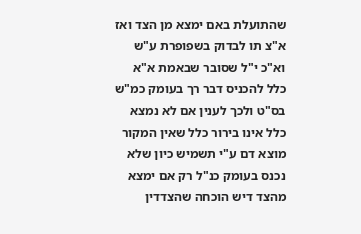שהתועלת באם ימצא מן הצד ואז א"צ תו לבדוק בשפופרת ע"ש וא"כ י"ל שסובר שבאמת א"א כלל להכניס דבר רך בעומק כמ"ש בס"ט ולכך לענין אם לא נמצא כלל אינו בירור כלל שאין המקור מוצא דם ע"י תשמיש כיון שלא נכנס בעומק כנ"ל רק אם ימצא מהצד דיש הוכחה שהצדדין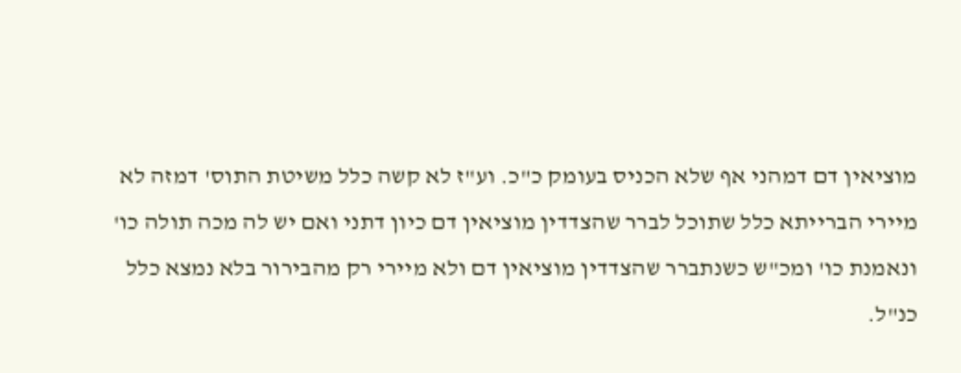מוציאין דם דמהני אף שלא הכניס בעומק כ"כ. וע"ז לא קשה כלל משיטת התוס' דמזה לא מיירי הברייתא כלל שתוכל לברר שהצדדין מוציאין דם כיון דתני ואם יש לה מכה תולה כו' ונאמנת כו' ומכ"ש כשנתברר שהצדדין מוציאין דם ולא מיירי רק מהבירור בלא נמצא כלל כנ"ל.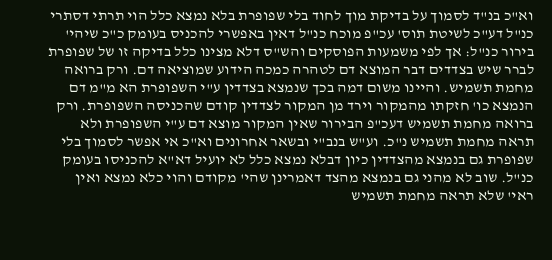וא"כ בנ"ד לסמוך על בדיקת מוך לחוד בלי שפופרת בלא נמצא כלל הוי תרתי דסתרי כנ"ל דע"כ לשיטת תוס' עכ"פ מוכח כנ"ל דאין באפשרי להכניס בעומק כ"כ שיהי' בירור כנ"ל: אך לפי משמעות הפוסקים והש"ס דלא מצינו כלל בדיקה זו של שפופרת לברר שיש בצדדים דבר המוצא דם לטהרה כמכה הידוע שמוציאה דם. ורק ברואה מחמת תשמיש. והיינו משום דמה בכך שנמצא בצדדין ע"י השפופרת הא מ"מ דם הנמצא כו' חזקתו מהמקור וירד מן המקור לצדדין קודם שהכניסה השפופרת. ורק ברואה מחמת תשמיש דעכ"פ הבירור שאין המקור מוצא דם ע"י השפופרת ולא תראה מחמת תשמיש נ"כ. וע"ש בנב"י ובשאר אחרונים וא"כ אי אפשר לסמוך בלי שפופרת גם בנמצא מהצדדין כיון דבלא נמצא כלל לא יועיל דא"א להכניסו בעומק כנ"ל. שוב לא מהני גם בנמצא מהצד דאמרינן שהי' מקודם והוי כלא נמצא ואין ראי' שלא תראה מחמת תשמיש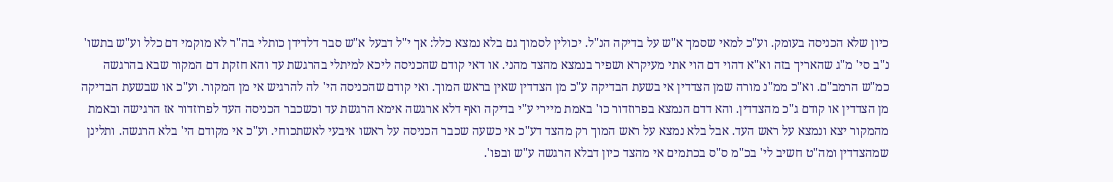כיון שלא הכניסה בעומק. וע"כ למאי שסמך א"ש על בדיקה הנ"ל. יכולין לסמוך גם בלא נמצא כלל: אך י"ל דבעל א"ש סבר דלדידן כותלי בה"ר לא מוקמי דם כלל וע"ש בתשו' נ"ב סי' מ"ג שהאריך בזה וא"א דהוי דם הוי אתי מעיקרא ושפיר בנמצא מהצד מהני. או דאי קודם שהכניסה ליכא למיתלי בהרגשת עד והא חזקת דם המקור שבא בהרגשה כמ"ש הרמב"ם. וא"כ ממ"נ מורה שמן הצדדין אי בשעת הבדיקה ע"כ מן הצדדין שאין בראש המוך. ואי קודם שהכניסה הי' לה להרגיש אי מן המקור. וע"כ או שבשעת הבדיקה מן הצדדין או קודם ג"כ מהצדדין. והא דדם הנמצא בפרוזדור כו' באמת מיירי ע"י בדיקה ואף דלא ארגשה אימא הרגשת עד וכשכבר הכניסה העד לפרוזדור אז הרגישה ובאמת מהמקור יצא ונמצא על ראש העד. אבל בלא נמצא על ראש המוך רק מהצד דע"כ אי כשעה שכבר הכניסה על ראשו איבעי לאשתכוחי. וע"כ אי מקודם הי' בלא הרגשה. ותלינן שמהצדדין ומה"ט חשיב לי' בכ"מ ס"ס בכתמים אי מהצד כיון דבלא הרגשה ע"ש ובפו'.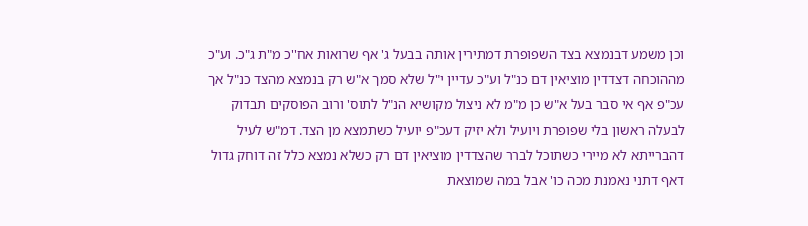וכן משמע דבנמצא בצד השפופרת דמתירין אותה בבעל ג' אף שרואות אח''כ מ"ת ג"כ. וע"כ מההוכחה דצדדין מוציאין דם כנ"ל וע"כ עדיין י"ל שלא סמך א"ש רק בנמצא מהצד כנ"ל אך עכ"פ אף אי סבר בעל א"ש כן מ"מ לא ניצול מקושיא הנ"ל לתוס' ורוב הפוסקים תבדוק לבעלה ראשון בלי שפופרת ויועיל ולא יזיק דעכ"פ יועיל כשתמצא מן הצד. דמ"ש לעיל דהברייתא לא מיירי כשתוכל לברר שהצדדין מוציאין דם רק כשלא נמצא כלל זה דוחק גדול דאף דתני נאמנת מכה כו' אבל במה שמוצאת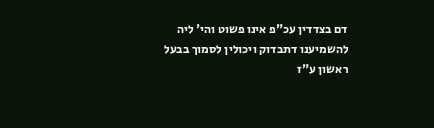דם בצדדין עכ"פ אינו פשוט והי' ליה להשמיענו דתבדוק ויכולין לסמוך בבעל ראשון ע"ז